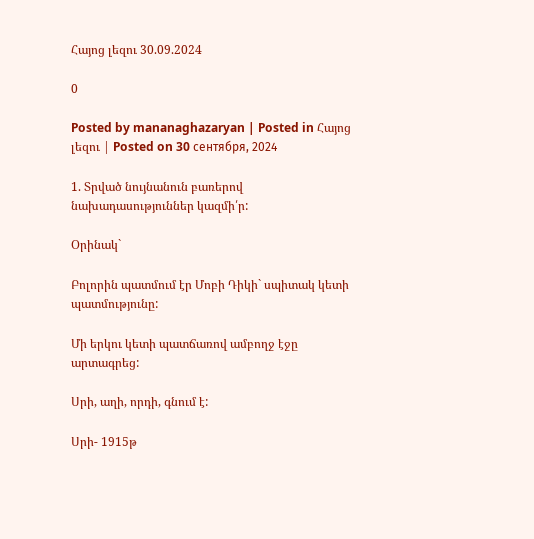Հայոց լեզու 30.09.2024

0

Posted by mananaghazaryan | Posted in Հայոց լեզու | Posted on 30 сентября, 2024

1. Տրված նույնանուն բառերով նախադասություններ կազմի՛ր:

Օրինակ`

Բոլորին պատմում էր Մոբի Դիկի` սպիտակ կետի պատմությունը:

Մի երկու կետի պատճառով ամբողջ էջը արտագրեց:

Սրի, աղի, որդի, գնում է:

Սրի- 1915թ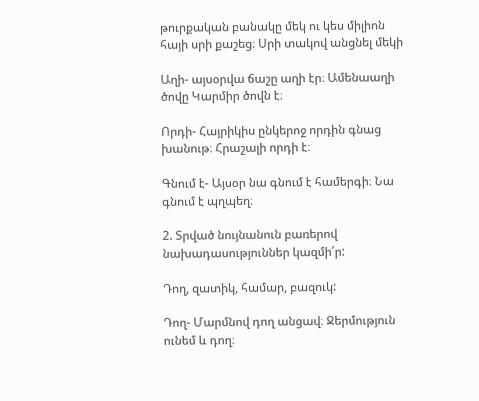թուրքական բանակը մեկ ու կես միլիոն հայի սրի քաշեց։ Սրի տակով անցնել մեկի

Աղի- այսօրվա ճաշը աղի էր։ Ամենաաղի ծովը Կարմիր ծովն է։

Որդի- Հայրիկիս ընկերոջ որդին գնաց խանութ։ Հրաշալի որդի է։

Գնում է- Այսօր նա գնում է համերգի։ Նա գնում է պղպեղ։

2. Տրված նույնանուն բառերով նախադասություններ կազմի՛ր:

Դող, զատիկ, համար, բազուկ:

Դող- Մարմնով դող անցավ։ Ջերմություն ունեմ և դող։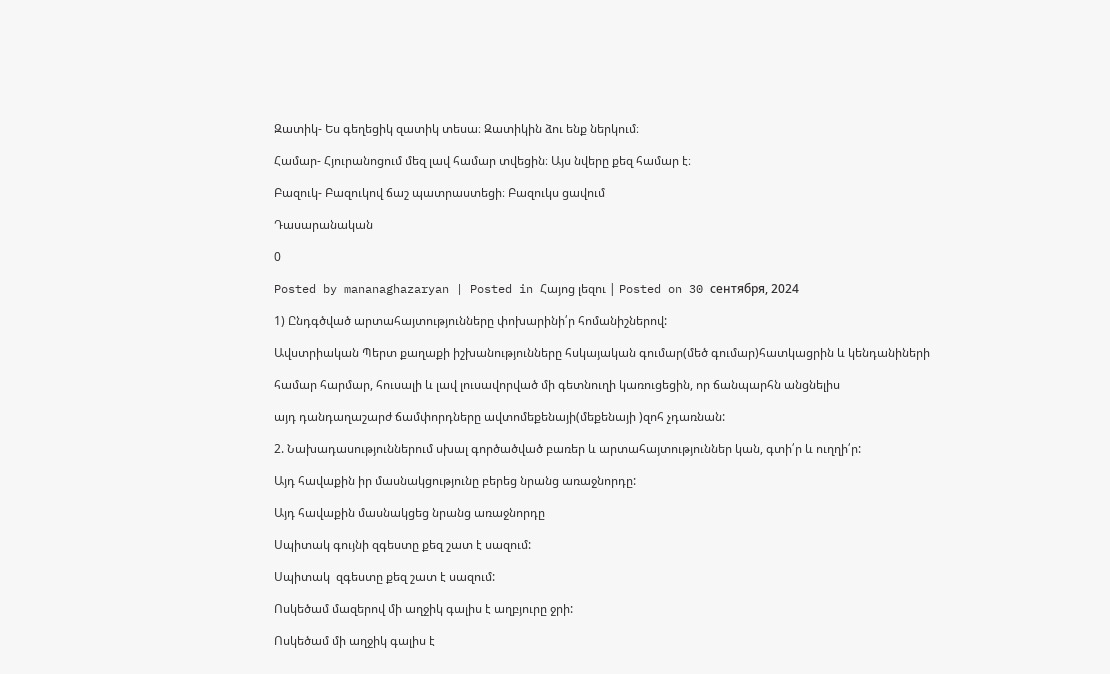Զատիկ- Ես գեղեցիկ զատիկ տեսա։ Զատիկին ձու ենք ներկում։

Համար- Հյուրանոցում մեզ լավ համար տվեցին։ Այս նվերը քեզ համար է։

Բազուկ- Բազուկով ճաշ պատրաստեցի։ Բազուկս ցավում

Դասարանական

0

Posted by mananaghazaryan | Posted in Հայոց լեզու | Posted on 30 сентября, 2024

1) Ընդգծված արտահայտությունները փոխարինի՛ր հոմանիշներով:

Ավստրիական Պերտ քաղաքի իշխանությունները հսկայական գումար(մեծ գումար)հատկացրին և կենդանիների

համար հարմար, հուսալի և լավ լուսավորված մի գետնուղի կառուցեցին, որ ճանպարհն անցնելիս

այդ դանդաղաշարժ ճամփորդները ավտոմեքենայի(մեքենայի )զոհ չդառնան:

2. Նախադասություններում սխալ գործածված բառեր և արտահայտություններ կան, գտի՛ր և ուղղի՛ր:

Այդ հավաքին իր մասնակցությունը բերեց նրանց առաջնորդը:

Այդ հավաքին մասնակցեց նրանց առաջնորդը

Սպիտակ գույնի զգեստը քեզ շատ է սազում:

Սպիտակ  զգեստը քեզ շատ է սազում:

Ոսկեծամ մազերով մի աղջիկ գալիս է աղբյուրը ջրի:

Ոսկեծամ մի աղջիկ գալիս է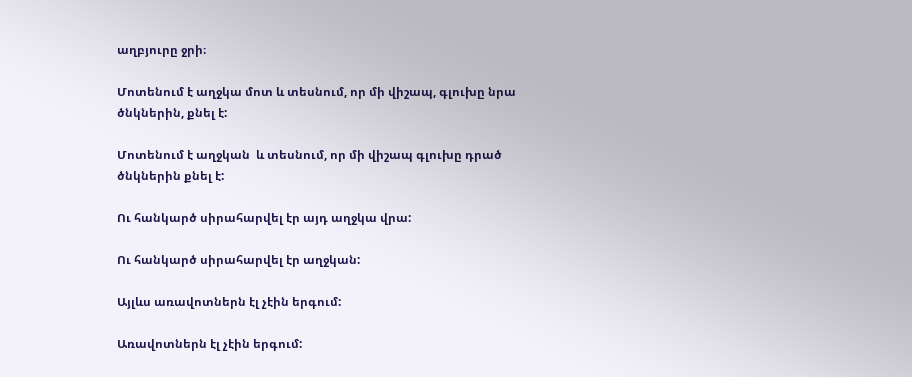աղբյուրը ջրի։

Մոտենում է աղջկա մոտ և տեսնում, որ մի վիշապ, գլուխը նրա ծնկներին, քնել է:

Մոտենում է աղջկան  և տեսնում, որ մի վիշապ գլուխը դրած  ծնկներին քնել է:

Ու հանկարծ սիրահարվել էր այդ աղջկա վրա:

Ու հանկարծ սիրահարվել էր աղջկան:

Այլևս առավոտներն էլ չէին երգում:

Առավոտներն էլ չէին երգում: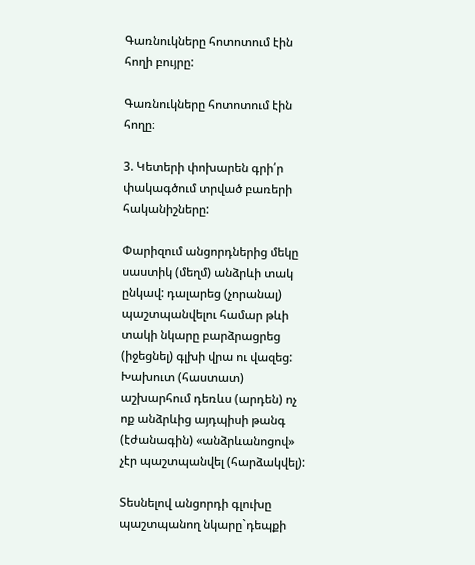Գառնուկները հոտոտում էին հողի բույրը:

Գառնուկները հոտոտում էին հողը։

3. Կետերի փոխարեն գրի՛ր փակագծում տրված բառերի հականիշները:

Փարիզում անցորդներից մեկը սաստիկ (մեղմ) անձրևի տակ ընկավ: դալարեց (չորանալ) պաշտպանվելու համար թևի տակի նկարը բարձրացրեց (իջեցնել) գլխի վրա ու վազեց: Խախուտ (հաստատ) աշխարհում դեռևս (արդեն) ոչ ոք անձրևից այդպիսի թանգ (էժանագին) «անձրևանոցով» չէր պաշտպանվել (հարձակվել):

Տեսնելով անցորդի գլուխը պաշտպանող նկարը`դեպքի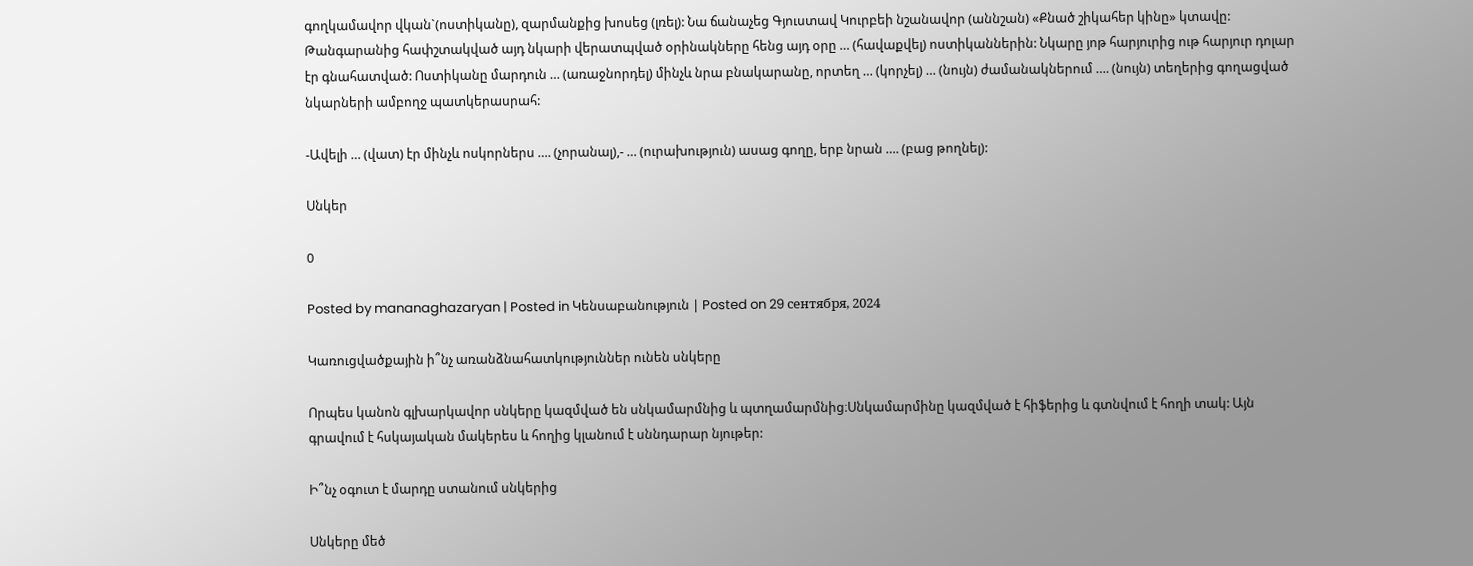գողկամավոր վկան`(ոստիկանը), զարմանքից խոսեց (լռել): Նա ճանաչեց Գյուստավ Կուրբեի նշանավոր (աննշան) «Քնած շիկահեր կինը» կտավը: Թանգարանից հափշտակված այդ նկարի վերատպված օրինակները հենց այդ օրը … (հավաքվել) ոստիկաններին: Նկարը յոթ հարյուրից ութ հարյուր դոլար էր գնահատված: Ոստիկանը մարդուն … (առաջնորդել) մինչև նրա բնակարանը, որտեղ … (կորչել) … (նույն) ժամանակներում …. (նույն) տեղերից գողացված նկարների ամբողջ պատկերասրահ:

-Ավելի … (վատ) էր մինչև ոսկորներս …. (չորանալ),- … (ուրախություն) ասաց գողը, երբ նրան …. (բաց թողնել):

Սնկեր

0

Posted by mananaghazaryan | Posted in Կենսաբանություն | Posted on 29 сентября, 2024

Կառուցվածքային ի՞նչ առանձնահատկություններ ունեն սնկերը

Որպես կանոն գլխարկավոր սնկերը կազմված են սնկամարմնից և պտղամարմնից։Սնկամարմինը կազմված է հիֆերից և գտնվում է հողի տակ: Այն գրավում է հսկայական մակերես և հողից կլանում է սննդարար նյութեր:

Ի՞նչ օգուտ է մարդը ստանում սնկերից

Սնկերը մեծ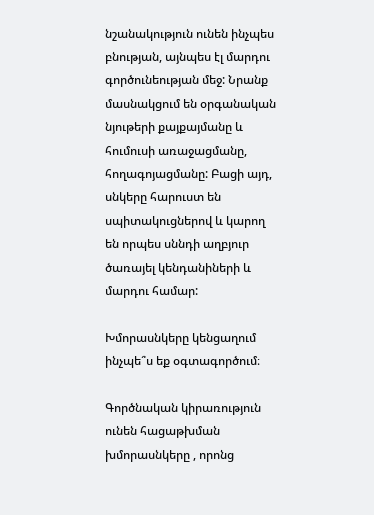նշանակություն ունեն ինչպես բնության, այնպես էլ մարդու գործունեության մեջ: Նրանք մասնակցում են օրգանական նյութերի քայքայմանը և հումուսի առաջացմանը, հողագոյացմանը: Բացի այդ, սնկերը հարուստ են սպիտակուցներով և կարող են որպես սննդի աղբյուր ծառայել կենդանիների և մարդու համար:

Խմորասնկերը կենցաղում ինչպե՞ս եք օգտագործում։

Գործնական կիրառություն ունեն հացաթխման խմորասնկերը , որոնց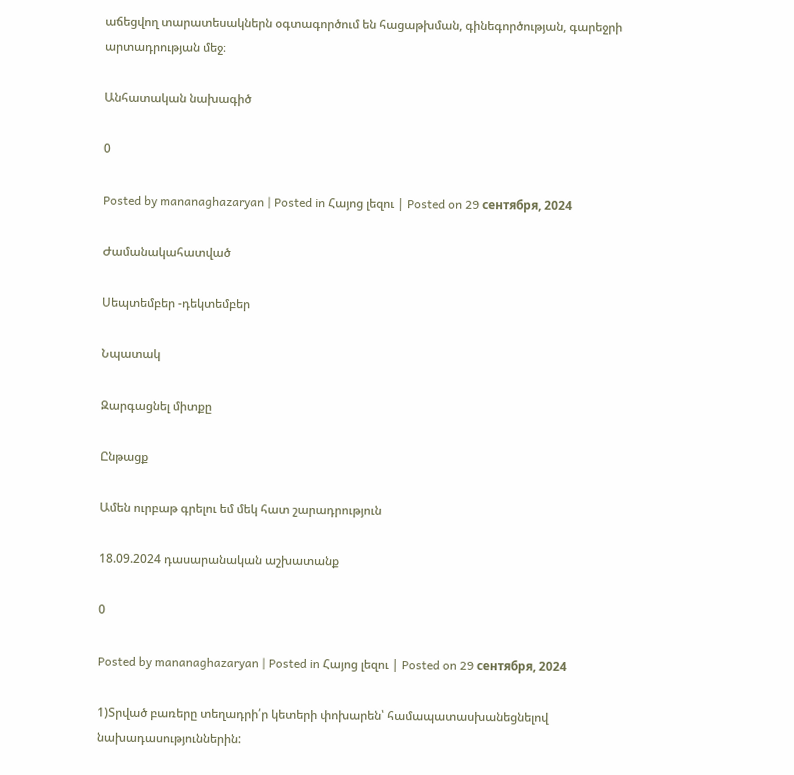աճեցվող տարատեսակներն օգտագործում են հացաթխման, գինեգործության, գարեջրի արտադրության մեջ։

Անհատական նախագիծ

0

Posted by mananaghazaryan | Posted in Հայոց լեզու | Posted on 29 сентября, 2024

Ժամանակահատված

Սեպտեմբեր -դեկտեմբեր

Նպատակ

Զարգացնել միտքը

Ընթացք

Ամեն ուրբաթ գրելու եմ մեկ հատ շարադրություն

18.09.2024 դասարանական աշխատանք

0

Posted by mananaghazaryan | Posted in Հայոց լեզու | Posted on 29 сентября, 2024

1)Տրված բառերը տեղադրի՛ր կետերի փոխարեն՝ համապատասխանեցնելով նախադասություններին: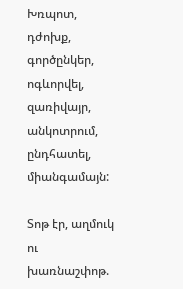Խռպոտ, դժոխք, գործընկեր, ոգևորվել, զառիվայր, անկոտրում, ընդհատել, միանգամայն:

Տոթ էր, աղմուկ ու խառնաշփոթ.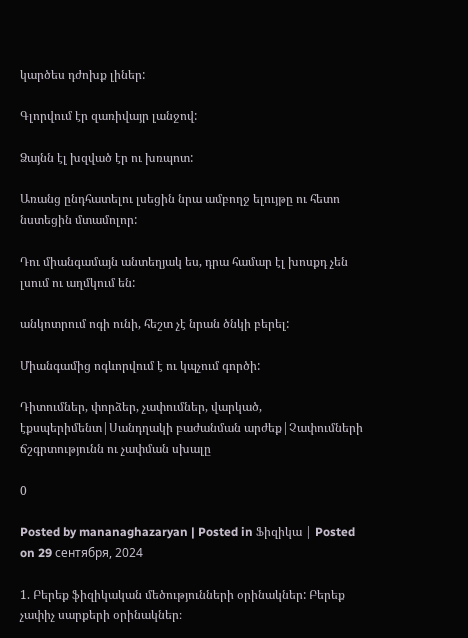կարծես դժոխք լիներ:

Գլորվում էր զառիվայր լանջով:

Ձայնն էլ խզված էր ու խռպոտ:

Առանց ընդհատելու լսեցին նրա ամբողջ ելույթը ու հետո նստեցին մտամոլոր:

Դու միանգամայն անտեղյակ ես, դրա համար էլ խոսքդ չեն լսում ու աղմկում են:

անկոտրում ոգի ունի, հեշտ չէ նրան ծնկի բերել:

Միանգամից ոգևորվում է ու կպչում գործի:

Դիտումներ, փորձեր, չափումներ, վարկած, էքսպերիմենտ|Սանդղակի բաժանման արժեք|Չափումների ճշգրտությունն ու չափման սխալը

0

Posted by mananaghazaryan | Posted in Ֆիզիկա | Posted on 29 сентября, 2024

1. Բերեք ֆիզիկական մեծությունների օրինակներ: Բերեք չափիչ սարքերի օրինակներ։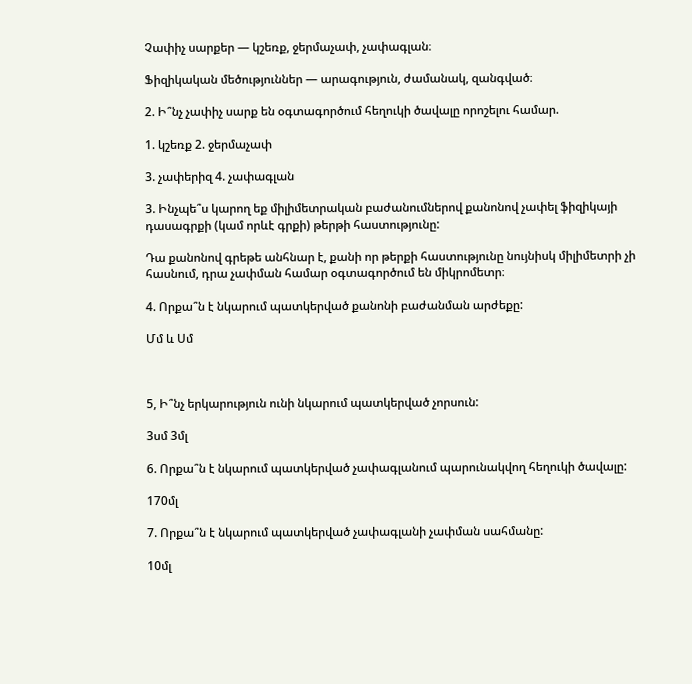Չափիչ սարքեր — կշեռք, ջերմաչափ, չափագլան։

Ֆիզիկական մեծություններ — արագություն, ժամանակ, զանգված։

2. Ի՞նչ չափիչ սարք են օգտագործում հեղուկի ծավալը որոշելու համար.

1. կշեռք 2. ջերմաչափ

3. չափերիզ 4. չափագլան

3. Ինչպե՞ս կարող եք միլիմետրական բաժանումներով քանոնով չափել ֆիզիկայի դասագրքի (կամ որևէ գրքի) թերթի հաստությունը:

Դա քանոնով գրեթե անհնար է, քանի որ թերքի հաստությունը նույնիսկ միլիմետրի չի հասնում, դրա չափման համար օգտագործում են միկրոմետր։

4. Որքա՞ն է նկարում պատկերված քանոնի բաժանման արժեքը:

Մմ և Սմ



5, Ի՞նչ երկարություն ունի նկարում պատկերված չորսուն:

3սմ 3մլ

6. Որքա՞ն է նկարում պատկերված չափագլանում պարունակվող հեղուկի ծավալը:

170մլ

7. Որքա՞ն է նկարում պատկերված չափագլանի չափման սահմանը:

10մլ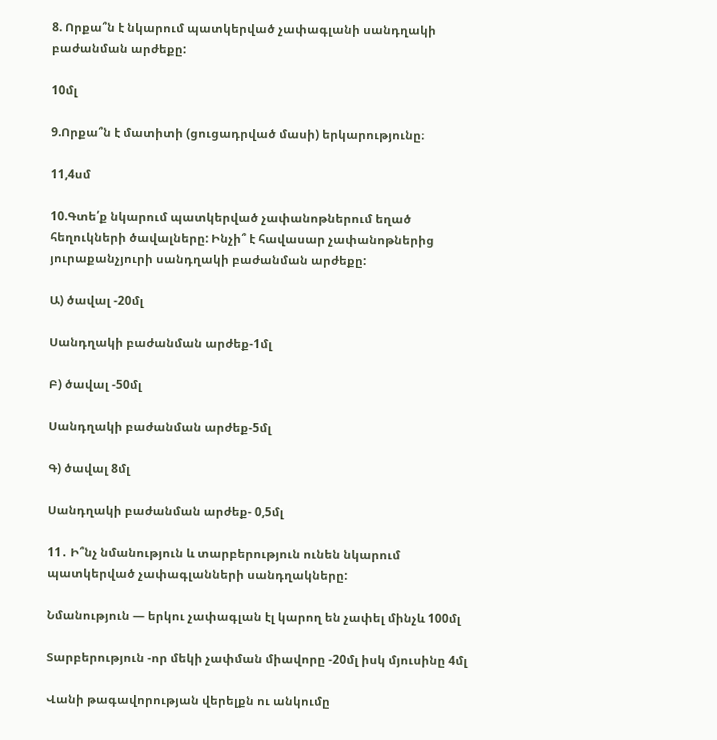8. Որքա՞ն է նկարում պատկերված չափագլանի սանդղակի բաժանման արժեքը:

10մլ

9.Որքա՞ն է մատիտի (ցուցադրված մասի) երկարությունը։

11,4սմ

10.Գտե՛ք նկարում պատկերված չափանոթներում եղած հեղուկների ծավալները: Ինչի՞ է հավասար չափանոթներից յուրաքանչյուրի սանդղակի բաժանման արժեքը:

Ա) ծավալ -20մլ

Սանդղակի բաժանման արժեք-1մլ

Բ) ծավալ -50մլ

Սանդղակի բաժանման արժեք-5մլ

Գ) ծավալ 8մլ

Սանդղակի բաժանման արժեք- 0,5մլ

11․ Ի՞նչ նմանություն և տարբերություն ունեն նկարում պատկերված չափագլանների սանդղակները:

Նմանություն — երկու չափագլան էլ կարող են չափել մինչև 100մլ

Տարբերություն -որ մեկի չափման միավորը -20մլ իսկ մյուսինը 4մլ

Վանի թագավորության վերելքն ու անկումը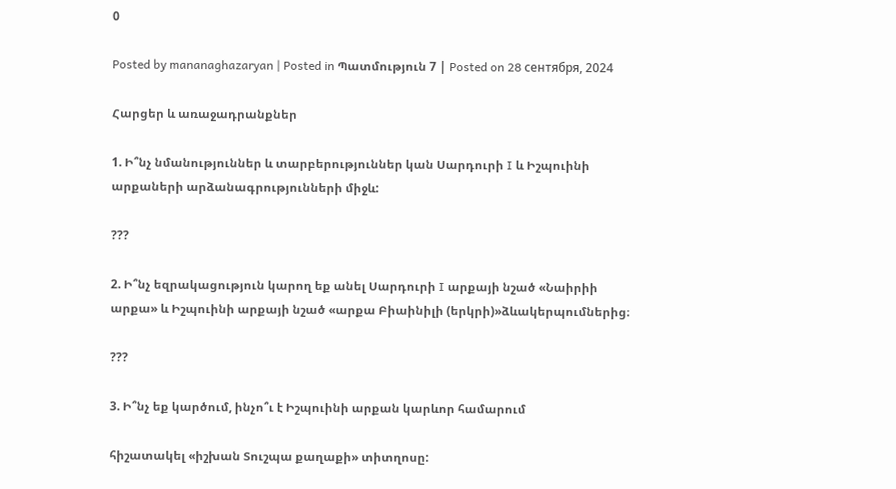0

Posted by mananaghazaryan | Posted in Պատմություն 7 | Posted on 28 сентября, 2024

Հարցեր և առաջադրանքներ

1. Ի՞նչ նմանություններ և տարբերություններ կան Սարդուրի I և Իշպուինի արքաների արձանագրությունների միջև:

???

2. Ի՞նչ եզրակացություն կարող եք անել Սարդուրի I արքայի նշած «Նաիրիի արքա» և Իշպուինի արքայի նշած «արքա Բիաինիլի (երկրի)»ձևակերպումներից։

???

3. Ի՞նչ եք կարծում, ինչո՞ւ է Իշպուինի արքան կարևոր համարում

հիշատակել «իշխան Տուշպա քաղաքի» տիտղոսը: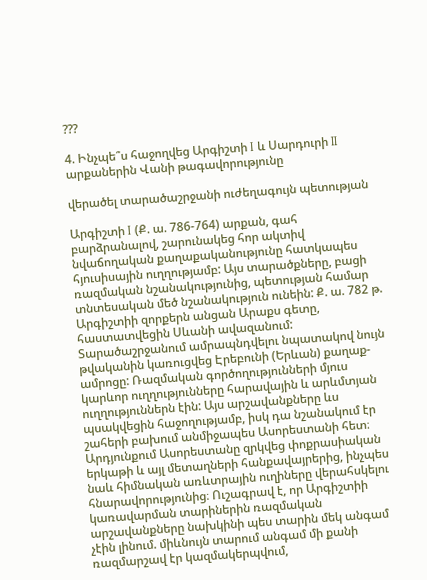???

4. Ինչպե՞ս հաջողվեց Արգիշտի I և Սարդուրի II արքաներին Վանի թագավորությունը

վերածել տարածաշրջանի ուժեղագույն պետության

Արգիշտի I (Ք. ա. 786-764) արքան, գահ բարձրանալով, շարունակեց հոր ակտիվ նվաճողական քաղաքականությունը հատկապես հյուսիսային ուղղությամբ: Այս տարածքները, բացի ռազմական նշանակությունից, պետության համար տնտեսական մեծ նշանակություն ունեին: Ք. ա. 782 թ. Արգիշտիի զորքերն անցան Արաքս գետը, հաստատվեցին Սևանի ավազանում: Տարածաշրջանում ամրապնդվելու նպատակով նույն թվականին կառուցվեց Էրեբունի (Երևան) քաղաք-ամրոցը: Ռազմական գործողությունների մյուս կարևոր ուղղությունները հարավային և արևմտյան ուղղություններն էին: Այս արշավանքները ևս պսակվեցին հաջողությամբ, իսկ դա նշանակում էր շահերի բախում անմիջապես Ասորեստանի հետ։ Արդյունքում Ասորեստանը զրկվեց փոքրասիական երկաթի և այլ մետաղների հանքավայրերից, ինչպես նաև հիմնական առևտրային ուղիները վերահսկելու հնարավորությունից։ Ուշագրավ է, որ Արգիշտիի կառավարման տարիներին ռազմական արշավանքները նախկինի պես տարին մեկ անգամ չէին լինում. միևնույն տարում անգամ մի քանի ռազմարշավ էր կազմակերպվում,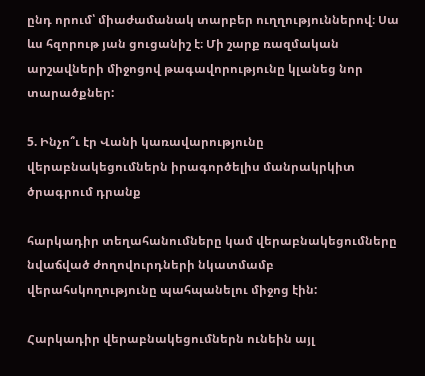ընդ որում՝ միաժամանակ տարբեր ուղղություններով։ Սա ևս հզորութ յան ցուցանիշ է։ Մի շարք ռազմական արշավների միջոցով թագավորությունը կլանեց նոր տարածքներ:

5. Ինչո՞ւ էր Վանի կառավարությունը վերաբնակեցումներն իրագործելիս մանրակրկիտ ծրագրում դրանք

հարկադիր տեղահանումները կամ վերաբնակեցումները նվաճված ժողովուրդների նկատմամբ վերահսկողությունը պահպանելու միջոց էին:

Հարկադիր վերաբնակեցումներն ունեին այլ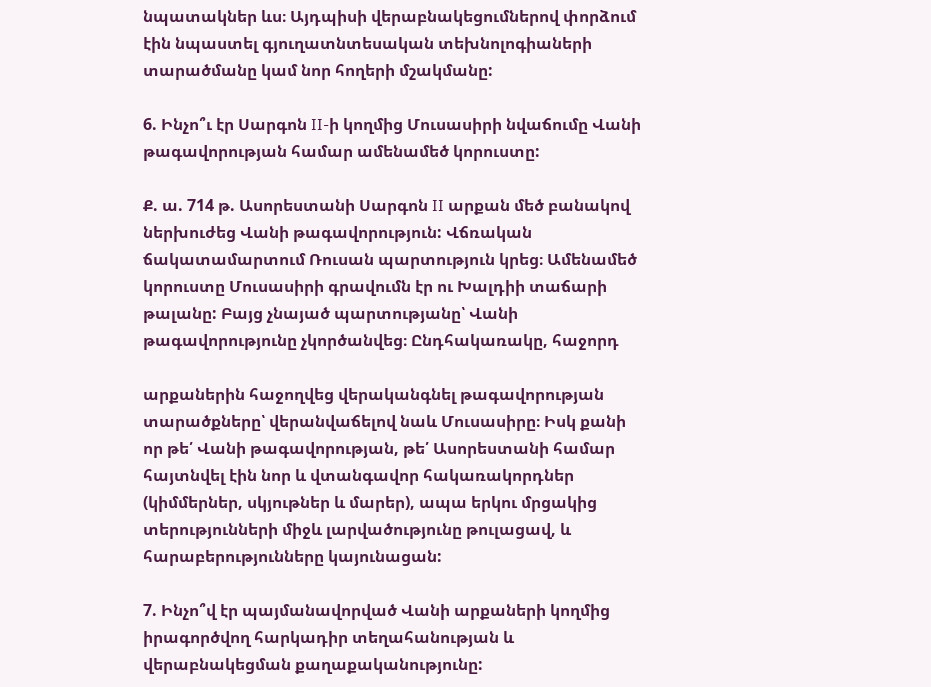նպատակներ ևս։ Այդպիսի վերաբնակեցումներով փորձում էին նպաստել գյուղատնտեսական տեխնոլոգիաների տարածմանը կամ նոր հողերի մշակմանը:

6. Ինչո՞ւ էր Սարգոն II-ի կողմից Մուսասիրի նվաճումը Վանի թագավորության համար ամենամեծ կորուստը:

Ք. ա. 714 թ. Ասորեստանի Սարգոն II արքան մեծ բանակով ներխուժեց Վանի թագավորություն: Վճռական ճակատամարտում Ռուսան պարտություն կրեց։ Ամենամեծ կորուստը Մուսասիրի գրավումն էր ու Խալդիի տաճարի թալանը: Բայց չնայած պարտությանը՝ Վանի թագավորությունը չկործանվեց։ Ընդհակառակը, հաջորդ

արքաներին հաջողվեց վերականգնել թագավորության տարածքները՝ վերանվաճելով նաև Մուսասիրը։ Իսկ քանի որ թե՛ Վանի թագավորության, թե՛ Ասորեստանի համար հայտնվել էին նոր և վտանգավոր հակառակորդներ (կիմմերներ, սկյութներ և մարեր), ապա երկու մրցակից տերությունների միջև լարվածությունը թուլացավ, և հարաբերությունները կայունացան:

7. Ինչո՞վ էր պայմանավորված Վանի արքաների կողմից իրագործվող հարկադիր տեղահանության և վերաբնակեցման քաղաքականությունը: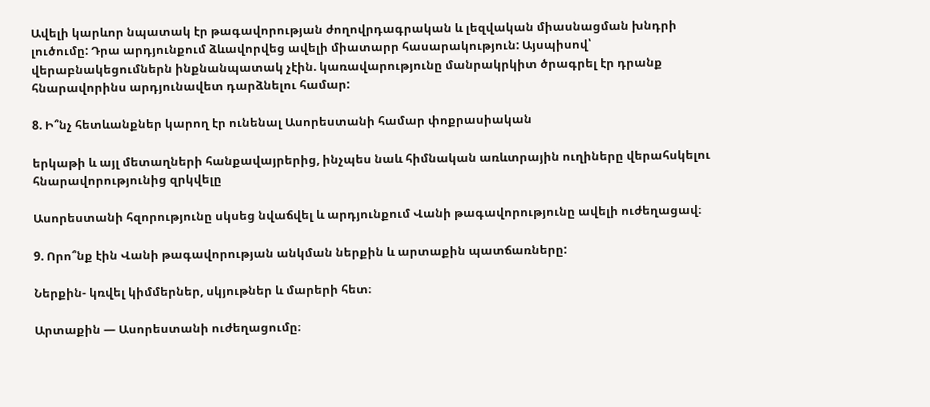Ավելի կարևոր նպատակ էր թագավորության ժողովրդագրական և լեզվական միասնացման խնդրի լուծումը: Դրա արդյունքում ձևավորվեց ավելի միատարր հասարակություն: Այսպիսով՝ վերաբնակեցումներն ինքնանպատակ չէին. կառավարությունը մանրակրկիտ ծրագրել էր դրանք հնարավորինս արդյունավետ դարձնելու համար:

8. Ի՞նչ հետևանքներ կարող էր ունենալ Ասորեստանի համար փոքրասիական

երկաթի և այլ մետաղների հանքավայրերից, ինչպես նաև հիմնական առևտրային ուղիները վերահսկելու հնարավորությունից զրկվելը

Ասորեստանի հզորությունը սկսեց նվաճվել և արդյունքում Վանի թագավորությունը ավելի ուժեղացավ։

9. Որո՞նք էին Վանի թագավորության անկման ներքին և արտաքին պատճառները:

Ներքին- կռվել կիմմերներ, սկյութներ և մարերի հետ։

Արտաքին — Ասորեստանի ուժեղացումը։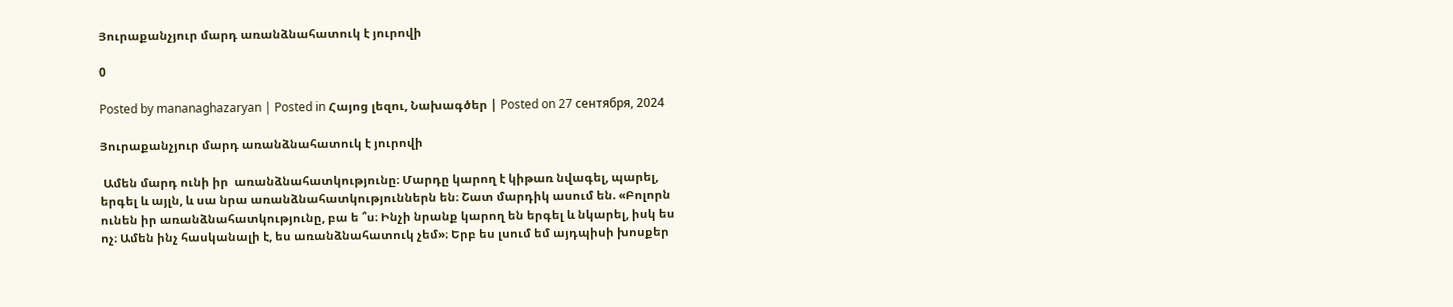Յուրաքանչյուր մարդ առանձնահատուկ է յուրովի

0

Posted by mananaghazaryan | Posted in Հայոց լեզու, Նախագծեր | Posted on 27 сентября, 2024

Յուրաքանչյուր մարդ առանձնահատուկ է յուրովի

 Ամեն մարդ ունի իր  առանձնահատկությունը։ Մարդը կարող է կիթառ նվագել, պարել, երգել և այլն, և սա նրա առանձնահատկություններն են։ Շատ մարդիկ ասում են. «Բոլորն ունեն իր առանձնահատկությունը, բա ե ՞ս։ Ինչի նրանք կարող են երգել և նկարել, իսկ ես ոչ։ Ամեն ինչ հասկանալի է, ես առանձնահատուկ չեմ»։ Երբ ես լսում եմ այդպիսի խոսքեր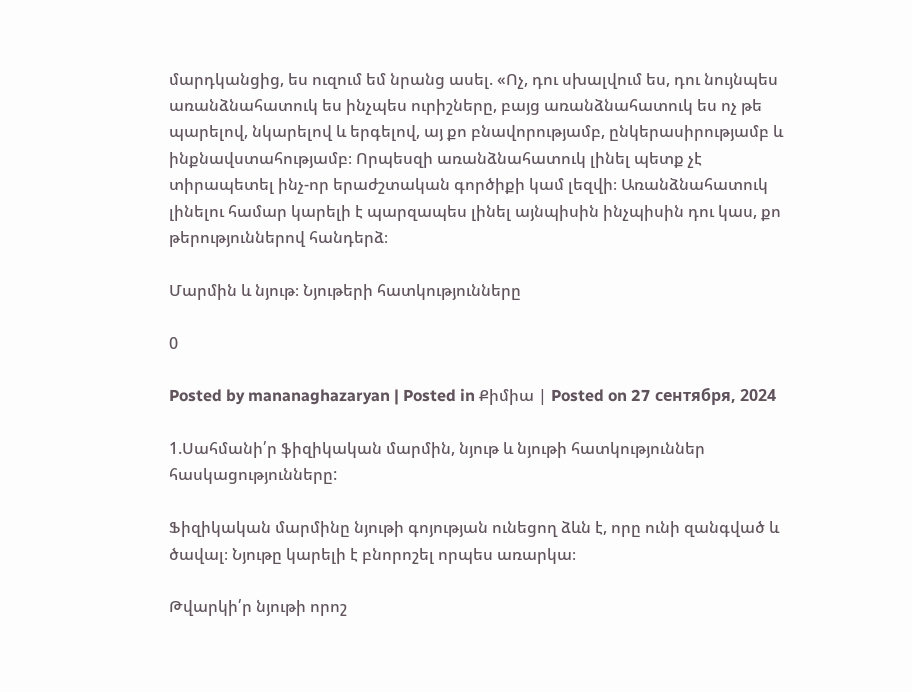մարդկանցից, ես ուզում եմ նրանց ասել. «Ոչ, դու սխալվում ես, դու նույնպես առանձնահատուկ ես ինչպես ուրիշները, բայց առանձնահատուկ ես ոչ թե պարելով, նկարելով և երգելով, այ քո բնավորությամբ, ընկերասիրությամբ և ինքնավստահությամբ։ Որպեսզի առանձնահատուկ լինել պետք չէ տիրապետել ինչ-որ երաժշտական գործիքի կամ լեզվի։ Առանձնահատուկ լինելու համար կարելի է պարզապես լինել այնպիսին ինչպիսին դու կաս, քո թերություններով հանդերձ։

Մարմին և նյութ։ Նյութերի հատկությունները

0

Posted by mananaghazaryan | Posted in Քիմիա | Posted on 27 сентября, 2024

1.Սահմանի՛ր ֆիզիկական մարմին, նյութ և նյութի հատկություններ հասկացությունները:

Ֆիզիկական մարմինը նյութի գոյության ունեցող ձևն է, որը ունի զանգված և ծավալ։ Նյութը կարելի է բնորոշել որպես առարկա։

Թվարկի՛ր նյութի որոշ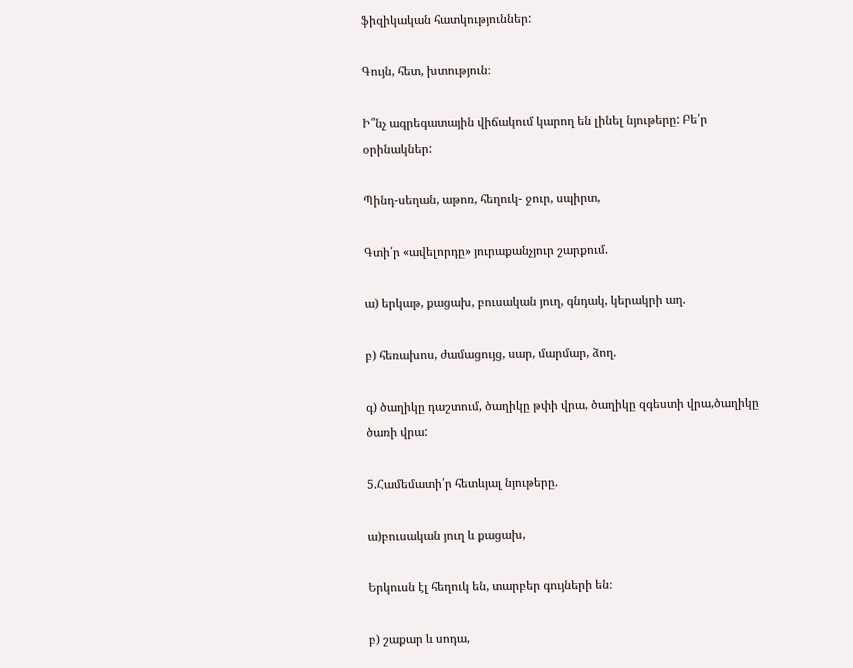ֆիզիկական հատկություններ:

Գույն, հետ, խտություն։

Ի՞նչ ագրեգատային վիճակում կարող են լինել նյութերը: Բե՛ր օրինակներ:

Պինդ-սեղան, աթոռ, հեղուկ- ջուր, սպիրտ,

Գտի՛ր «ավելորդը» յուրաքանչյուր շարքում.

ա) երկաթ, քացախ, բուսական յուղ, գնդակ, կերակրի աղ.

բ) հեռախոս, ժամացույց, սար, մարմար, ձող.

գ) ծաղիկը դաշտում, ծաղիկը թփի վրա, ծաղիկը զգեստի վրա,ծաղիկը ծառի վրա:

5.Համեմատի՛ր հետևյալ նյութերը.

ա)բուսական յուղ և քացախ,

Երկուսն էլ հեղուկ են, տարբեր գույների են։

բ) շաքար և սոդա,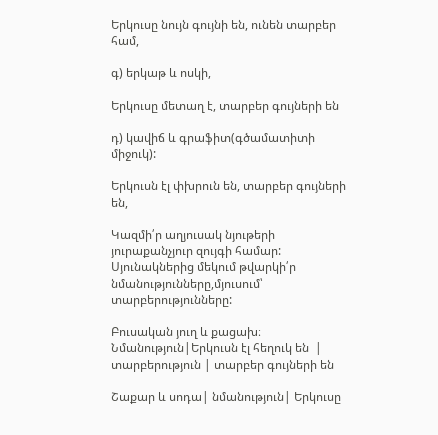Երկուսը նույն գույնի են, ունեն տարբեր համ,

գ) երկաթ և ոսկի,

Երկուսը մետաղ է, տարբեր գույների են

դ) կավիճ և գրաֆիտ(գծամատիտի միջուկ):

Երկուսն էլ փխրուն են, տարբեր գույների են,

Կազմի՛ր աղյուսակ նյութերի յուրաքանչյուր զույգի համար: Սյունակներից մեկում թվարկի՛ր նմանությունները,մյուսում՝ տարբերությունները:

Բուսական յուղ և քացախ։  Նմանություն|Երկուսն էլ հեղուկ են  |  տարբերություն | տարբեր գույների են

Շաքար և սոդա| նմանություն| Երկուսը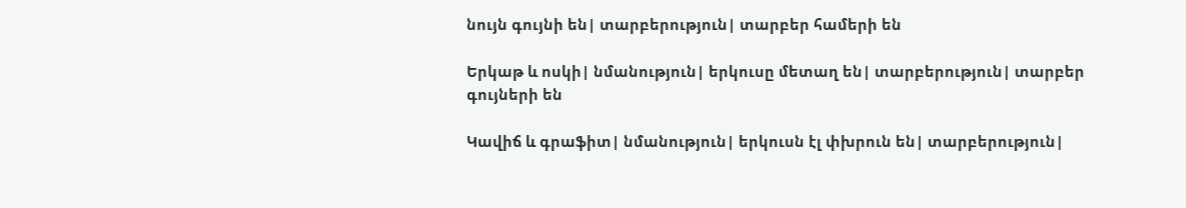նույն գույնի են| տարբերություն| տարբեր համերի են

Երկաթ և ոսկի| նմանություն| երկուսը մետաղ են| տարբերություն| տարբեր գույների են

Կավիճ և գրաֆիտ| նմանություն| երկուսն էլ փխրուն են| տարբերություն|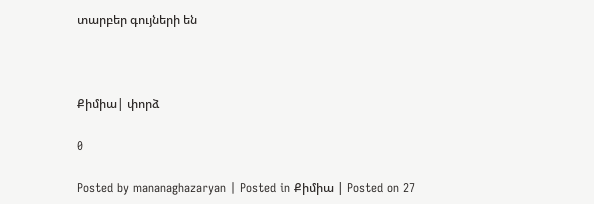տարբեր գույների են



Քիմիա| փորձ

0

Posted by mananaghazaryan | Posted in Քիմիա | Posted on 27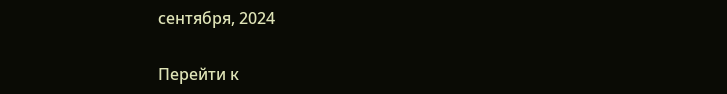сентября, 2024

Перейти к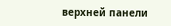верхней панели